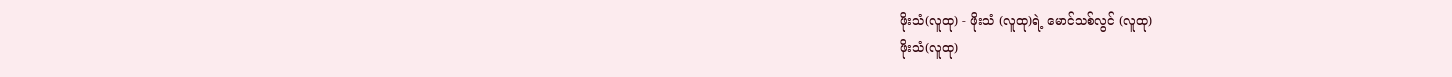ဖိုးသံ(လူထု) - ဖိုးသံ (လူထု)ရဲ့ မောင်သစ်လွင် (လူထု)
ဖိုးသံ(လူထု)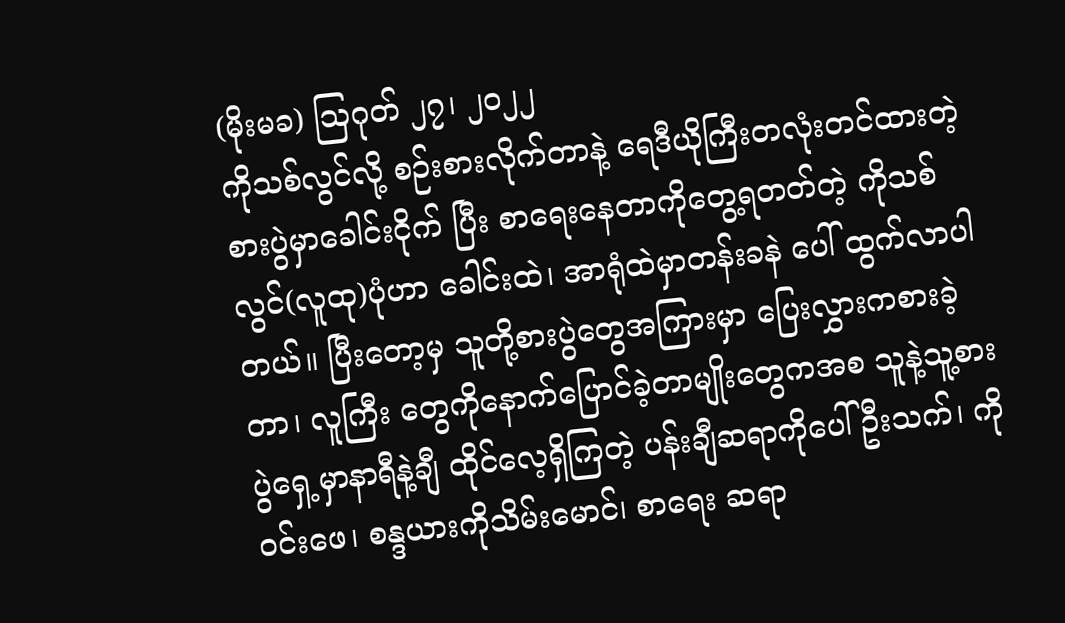(မိုးမခ) ဩဂုတ် ၂၇၊ ၂၀၂၂
ကိုသစ်လွင်လို့ စဉ်းစားလိုက်တာနဲ့ ရေဒီယိုကြီးတလုံးတင်ထားတဲ့ စားပွဲမှာခေါင်းငိုက် ပြီး စာရေးနေတာကိုတွေ့ရတတ်တဲ့ ကိုသစ်လွင်(လူထု)ပုံဟာ ခေါင်းထဲ၊ အာရုံထဲမှာတန်းခနဲ ပေါ် ထွက်လာပါတယ်။ ပြီးတော့မှ သူတို့စားပွဲတွေအကြားမှာ ပြေးလွှားကစားခဲ့တာ၊ လူကြီး တွေကိုနောက်ပြောင်ခဲ့တာမျိုးတွေကအစ သူနဲ့သူ့စားပွဲရှေ့မှာနာရီနဲ့ချီ ထိုင်လေ့ရှိကြတဲ့ ပန်းချီဆရာကိုပေါ်ဦးသက်၊ ကိုဝင်းဖေ၊ စန္ဒယားကိုသိမ်းမောင်၊ စာရေး ဆရာ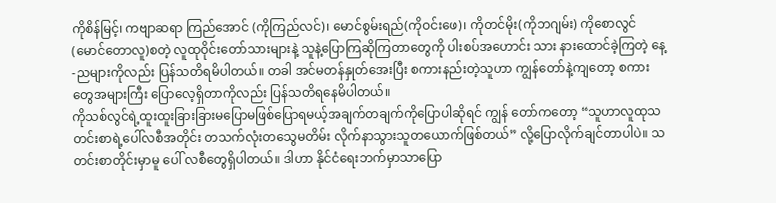ကိုစိန်မြင့်၊ ကဗျာဆရာ ကြည်အောင် (ကိုကြည်လင်)၊ မောင်စွမ်းရည်(ကိုဝင်းဖေ)၊ ကိုတင်မိုး(ကိုဘဂျမ်း) ကိုစောလွင် (မောင်တောလူ)စတဲ့ လူထုဝိုင်းတော်သားများနဲ့ သူနဲ့ပြောကြဆိုကြတာတွေကို ပါးစပ်အဟောင်း သား နားထောင်ခဲ့ကြတဲ့ နေ့-ညများကိုလည်း ပြန်သတိရမိပါတယ်။ တခါ အင်မတန်နှုတ်အေးပြီး စကားနည်းတဲ့သူဟာ ကျွန်တော်နဲ့ကျတော့ စကားတွေအများကြီး ပြောလေ့ရှိတာကိုလည်း ပြန်သတိရနေမိပါတယ်။
ကိုသစ်လွင်ရဲ့ထူးထူးခြားခြားမပြောမဖြစ်ပြောရမယ့်အချက်တချက်ကိုပြောပါဆိုရင် ကျွန် တော်ကတော့ “သူဟာလူထုသတင်းစာရဲ့ပေါ်လစီအတိုင်း တသက်လုံးတသွေမတိမ်း လိုက်နာသွားသူတယောက်ဖြစ်တယ်” လို့ပြောလိုက်ချင်တာပါပဲ။ သတင်းစာတိုင်းမှာမူ ပေါ် လစီတွေရှိပါတယ်။ ဒါဟာ နိုင်ငံရေးဘက်မှာသာပြော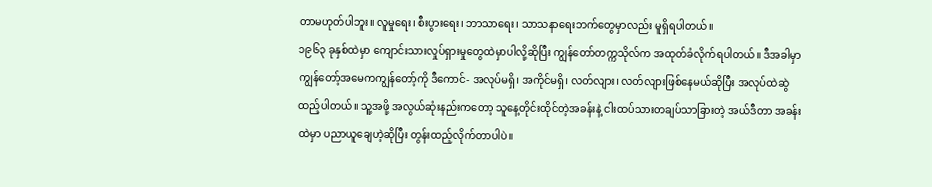တာမဟုတ်ပါဘူး။ လူမှုရေး၊ စီးပွားရေး၊ ဘာသာရေး၊ သာသနာရေးဘက်တွေမှာလည်း မူရှိရပါတယ်။
၁၉၆၃ ခုနှစ်ထဲမှာ ကျောင်းသားလှုပ်ရှားမှုတွေထဲမှာပါလို့ဆိုပြီး ကျွန်တော်တက္ကသိုလ်က အထုတ်ခံလိုက်ရပါတယ်။ ဒီအခါမှာကျွန်တော့်အမေကကျွန်တော့်ကို ဒီကောင်- အလုပ်မရှိ၊ အကိုင်မရှိ၊ လတ်လျား၊ လတ်လျားဖြစ်နေမယ်ဆိုပြီး အလုပ်ထဲဆွဲထည့်ပါတယ်။ သူ့အဖို့ အလွယ်ဆုံးနည်းကတော့ သူနေ့တိုင်းထိုင်တဲ့အခန်းနဲ့ ငါးထပ်သားတချပ်သာခြားတဲ့ အယ်ဒီတာ အခန်းထဲမှာ ပညာယူချေဟဲ့ဆိုပြီး တွန်းထည့်လိုက်တာပါပဲ။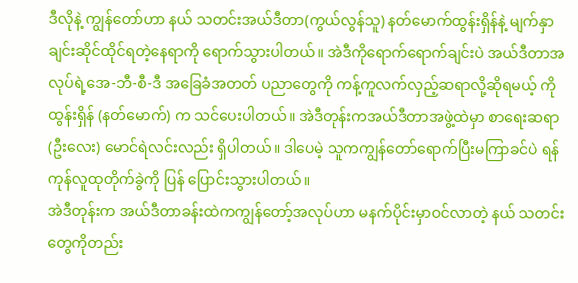ဒီလိုနဲ့ ကျွန်တော်ဟာ နယ် သတင်းအယ်ဒီတာ(ကွယ်လွန်သူ) နတ်မောက်ထွန်းရှိန်နဲ့ မျက်နှာချင်းဆိုင်ထိုင်ရတဲ့နေရာကို ရောက်သွားပါတယ်။ အဲဒီကိုရောက်ရောက်ချင်းပဲ အယ်ဒီတာအလုပ်ရဲ့အေ-ဘီ-စီ-ဒီ အခြေခံအတတ် ပညာတွေကို ကန့်ကူလက်လှည့်ဆရာလို့ဆိုရမယ့် ကိုထွန်းရှိန် (နတ်မောက်) က သင်ပေးပါတယ်။ အဲဒီတုန်းကအယ်ဒီတာအဖွဲ့ထဲမှာ စာရေးဆရာ(ဦးလေး) မောင်ရဲလင်းလည်း ရှိပါတယ်။ ဒါပေမဲ့ သူကကျွန်တော်ရောက်ပြီးမကြာခင်ပဲ ရန်ကုန်လူထုတိုက်ခွဲကို ပြန် ပြောင်းသွားပါတယ်။
အဲဒီတုန်းက အယ်ဒီတာခန်းထဲကကျွန်တော့်အလုပ်ဟာ မနက်ပိုင်းမှာဝင်လာတဲ့ နယ် သတင်းတွေကိုတည်း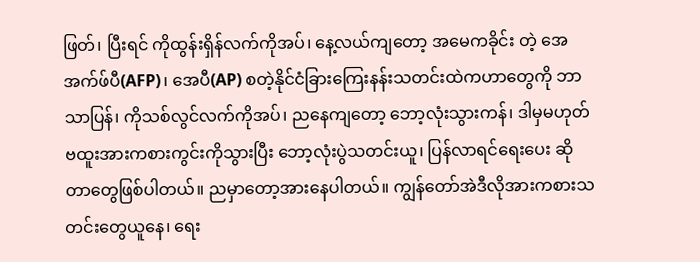ဖြတ်၊ ပြီးရင် ကိုထွန်းရှိန်လက်ကိုအပ်၊ နေ့လယ်ကျတော့ အမေကခိုင်း တဲ့ အေအက်ဖ်ပီ(AFP)၊ အေပီ(AP) စတဲ့နိုင်ငံခြားကြေးနန်းသတင်းထဲကဟာတွေကို ဘာသာပြန်၊ ကိုသစ်လွင်လက်ကိုအပ်၊ ညနေကျတော့ ဘော့လုံးသွားကန်၊ ဒါမှမဟုတ် ဗထူးအားကစားကွင်းကိုသွားပြီး ဘော့လုံးပွဲသတင်းယူ၊ ပြန်လာရင်ရေးပေး ဆိုတာတွေဖြစ်ပါတယ်။ ညမှာတော့အားနေပါတယ်။ ကျွန်တော်အဲဒီလိုအားကစားသတင်းတွေယူနေ၊ ရေး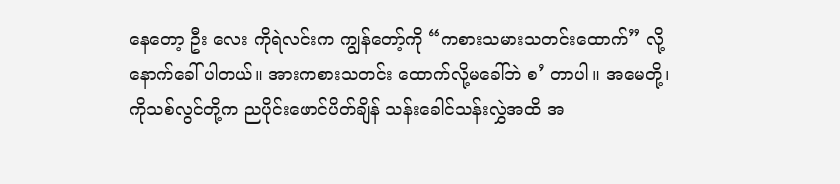နေတော့ ဦး လေး ကိုရဲလင်းက ကျွန်တော့်ကို “ကစားသမားသတင်းထောက်” လို့နောက်ခေါ် ပါတယ်။ အားကစားသတင်း ထောက်လို့မခေါ်ဘဲ စ’ တာပါ။ အမေတို့၊ ကိုသစ်လွင်တို့က ညပိုင်းဖောင်ပိတ်ချိန် သန်းခေါင်သန်းလွှဲအထိ အ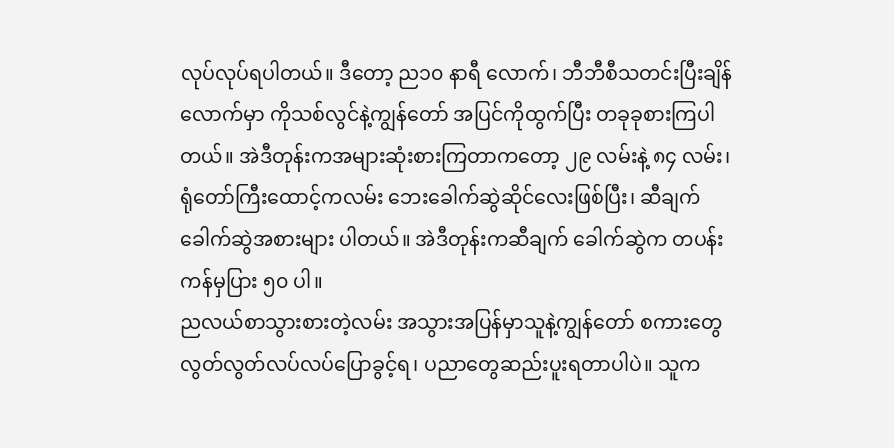လုပ်လုပ်ရပါတယ်။ ဒီတော့ ည၁၀ နာရီ လောက်၊ ဘီဘီစီသတင်းပြီးချိန်လောက်မှာ ကိုသစ်လွင်နဲ့ကျွန်တော် အပြင်ကိုထွက်ပြီး တခုခုစားကြပါတယ်။ အဲဒီတုန်းကအများဆုံးစားကြတာကတော့ ၂၉ လမ်းနဲ့ ၈၄ လမ်း၊ ရုံတော်ကြီးထောင့်ကလမ်း ဘေးခေါက်ဆွဲဆိုင်လေးဖြစ်ပြီး၊ ဆီချက်ခေါက်ဆွဲအစားများ ပါတယ်။ အဲဒီတုန်းကဆီချက် ခေါက်ဆွဲက တပန်းကန်မှပြား ၅၀ ပါ။
ညလယ်စာသွားစားတဲ့လမ်း အသွားအပြန်မှာသူနဲ့ကျွန်တော် စကားတွေလွတ်လွတ်လပ်လပ်ပြောခွင့်ရ၊ ပညာတွေဆည်းပူးရတာပါပဲ။ သူက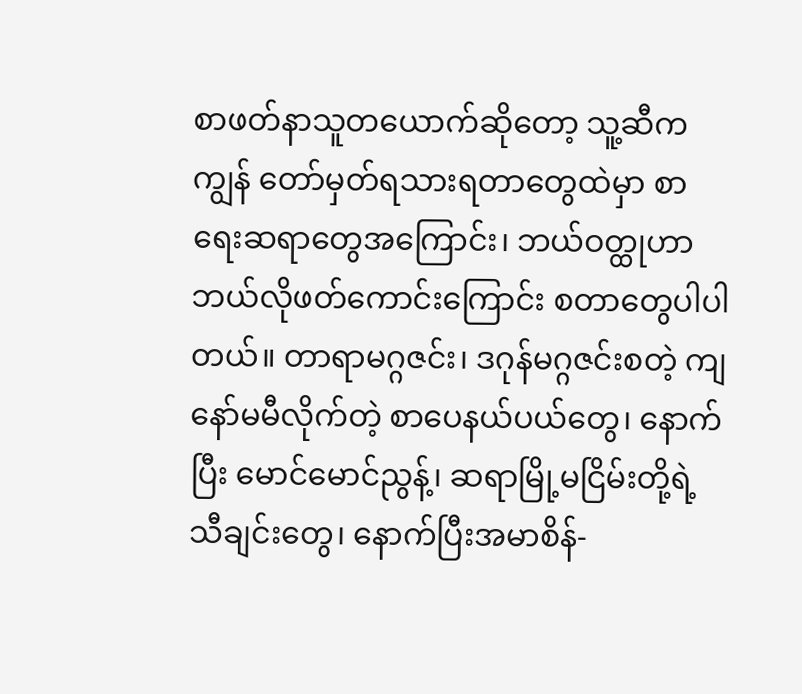စာဖတ်နာသူတယောက်ဆိုတော့ သူ့ဆီကကျွန် တော်မှတ်ရသားရတာတွေထဲမှာ စာရေးဆရာတွေအကြောင်း၊ ဘယ်ဝတ္ထုဟာ ဘယ်လိုဖတ်ကောင်းကြောင်း စတာတွေပါပါတယ်။ တာရာမဂ္ဂဇင်း၊ ဒဂုန်မဂ္ဂဇင်းစတဲ့ ကျနော်မမီလိုက်တဲ့ စာပေနယ်ပယ်တွေ၊ နောက်ပြီး မောင်မောင်ညွန့်၊ ဆရာမြို့မငြိမ်းတို့ရဲ့ သီချင်းတွေ၊ နောက်ပြီးအမာစိန်-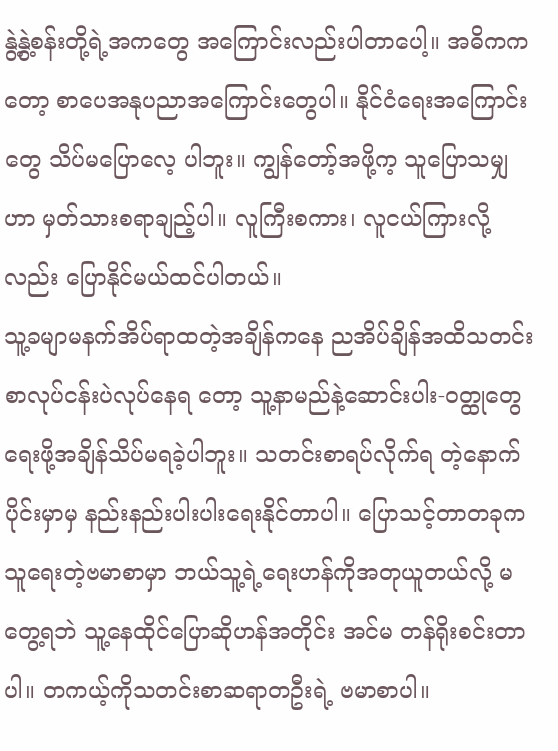နွဲ့နွဲ့စန်းတို့ရဲ့အကတွေ အကြောင်းလည်းပါတာပေါ့။ အဓိကကတော့ စာပေအနုပညာအကြောင်းတွေပါ။ နိုင်ငံရေးအကြောင်းတွေ သိပ်မပြောလေ့ ပါဘူး။ ကျွန်တော့်အဖို့က့ သူပြောသမျှဟာ မှတ်သားစရာချည့်ပါ။ လူကြီးစကား၊ လူငယ်ကြားလို့လည်း ပြောနိုင်မယ်ထင်ပါတယ်။
သူ့ခမျာမနက်အိပ်ရာထတဲ့အချိန်ကနေ ညအိပ်ချိန်အထိသတင်းစာလုပ်ငန်းပဲလုပ်နေရ တော့ သူ့နာမည်နဲ့ဆောင်းပါး-ဝတ္ထုတွေရေးဖို့အချိန်သိပ်မရခဲ့ပါဘူး။ သတင်းစာရပ်လိုက်ရ တဲ့နောက်ပိုင်းမှာမှ နည်းနည်းပါးပါးရေးနိုင်တာပါ။ ပြောသင့်တာတခုက သူရေးတဲ့ဗမာစာမှာ ဘယ်သူ့ရဲ့ရေးဟန်ကိုအတုယူတယ်လို့ မတွေ့ရဘဲ သူ့နေထိုင်ပြောဆိုဟန်အတိုင်း အင်မ တန်ရိုးစင်းတာပါ။ တကယ့်ကိုသတင်းစာဆရာတဦးရဲ့ ဗမာစာပါ။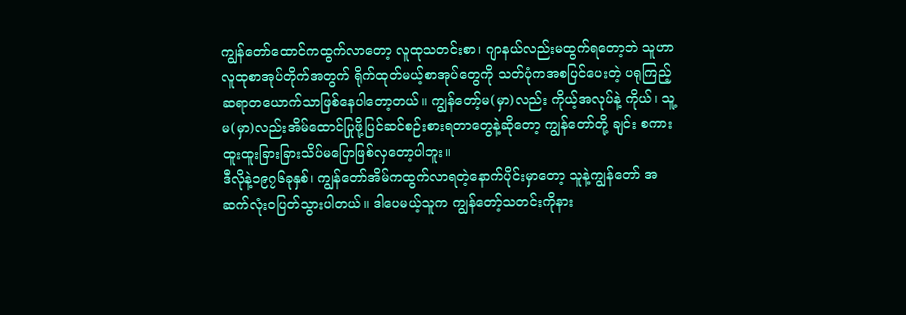ကျွန်တော်ထောင်ကထွက်လာတော့ လူထုသတင်းစာ၊ ဂျာနယ်လည်းမထွက်ရတော့ဘဲ သူဟာ လူထုစာအုပ်တိုက်အတွက် ရိုက်ထုတ်မယ့်စာအုပ်တွေကို သတ်ပုံကအစပြင်ပေးတဲ့ ပရုကြည့်ဆရာတယောက်သာဖြစ်နေပါတော့တယ်။ ကျွန်တော့်မ(မှာ)လည်း ကိုယ့်အလုပ်နဲ့ ကိုယ်၊ သူ့မ(မှာ)လည်းအိမ်ထောင်ပြုဖို့ပြင်ဆင်စဉ်းစားရတာတွေနဲ့ဆိုတော့ ကျွန်တော်တို့ ချင်း စကားထူးထူးခြားခြားသိပ်မပြောဖြစ်လှတော့ပါဘူး။
ဒီလိုနဲ့၁၉၇၆ခုနှစ်၊ ကျွန်တော်အိမ်ကထွက်လာရတဲ့နောက်ပိုင်းမှာတော့ သူနဲ့ကျွန်တော် အဆက်လုံးဝပြတ်သွားပါတယ်။ ဒါပေမယ့်သူက ကျွန်တော့်သတင်းကိုနား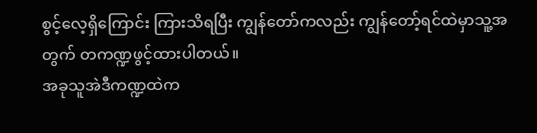စွင့်လေ့ရှိကြောင်း ကြားသိရပြီး ကျွန်တော်ကလည်း ကျွန်တော့်ရင်ထဲမှာသူ့အတွက် တကဏ္ဍဖွင့်ထားပါတယ်။
အခုသူအဲဒီကဏ္ဍထဲက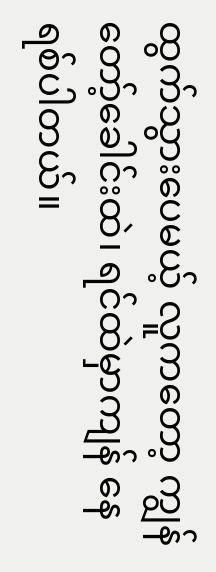ထွက်သွားပေမယ့် လူကတော့ ကျွန်တော့်ခေါင်းထဲ၊ ရင်ထဲမှာကျန် နေရစ်ပါတယ်။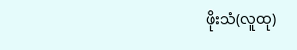ဖိုးသံ(လူထု)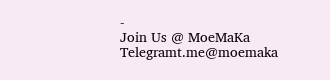-
Join Us @ MoeMaKa Telegramt.me@moemaka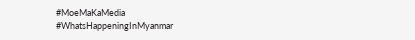#MoeMaKaMedia
#WhatsHappeningInMyanmar